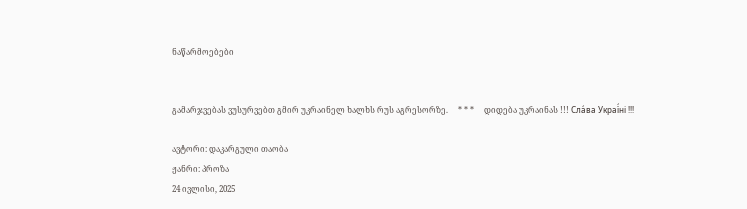ნაწარმოებები


გამარჯვებას ვუსურვებთ გმირ უკრაინელ ხალხს რუს აგრესორზე.     * * *     დიდება უკრაინას !!! Сла́ва Украї́ні !!!

ავტორი: დაკარგული თაობა
ჟანრი: პროზა
24 ივლისი, 2025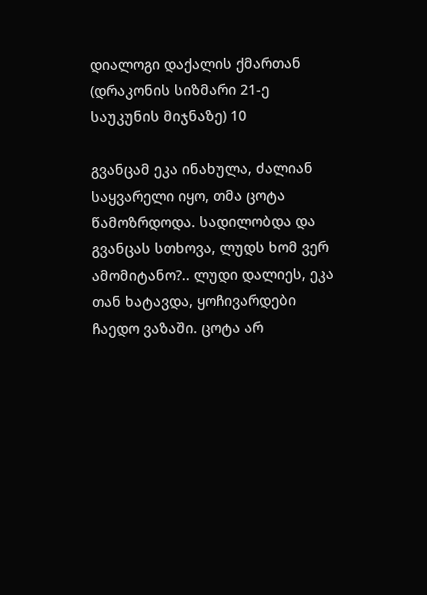დიალოგი დაქალის ქმართან (დრაკონის სიზმარი 21-ე საუკუნის მიჯნაზე) 10

გვანცამ ეკა ინახულა, ძალიან საყვარელი იყო, თმა ცოტა წამოზრდოდა. სადილობდა და გვანცას სთხოვა, ლუდს ხომ ვერ ამომიტანო?.. ლუდი დალიეს, ეკა თან ხატავდა, ყოჩივარდები ჩაედო ვაზაში. ცოტა არ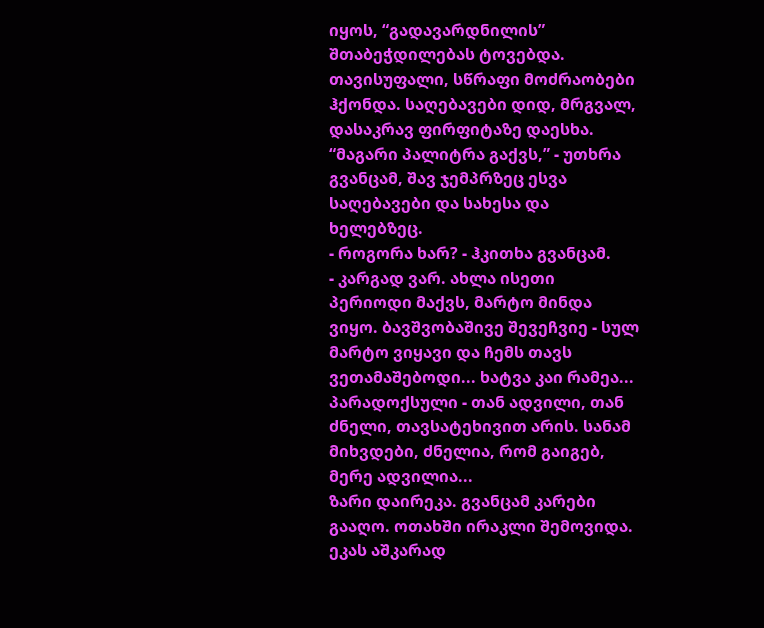იყოს, “გადავარდნილის” შთაბეჭდილებას ტოვებდა. თავისუფალი, სწრაფი მოძრაობები ჰქონდა. საღებავები დიდ, მრგვალ, დასაკრავ ფირფიტაზე დაესხა. “მაგარი პალიტრა გაქვს,” - უთხრა გვანცამ, შავ ჯემპრზეც ესვა საღებავები და სახესა და ხელებზეც.
- როგორა ხარ? - ჰკითხა გვანცამ.
- კარგად ვარ. ახლა ისეთი პერიოდი მაქვს, მარტო მინდა ვიყო. ბავშვობაშივე შევეჩვიე - სულ მარტო ვიყავი და ჩემს თავს ვეთამაშებოდი... ხატვა კაი რამეა... პარადოქსული - თან ადვილი, თან ძნელი, თავსატეხივით არის. სანამ მიხვდები, ძნელია, რომ გაიგებ, მერე ადვილია...
ზარი დაირეკა. გვანცამ კარები გააღო. ოთახში ირაკლი შემოვიდა. ეკას აშკარად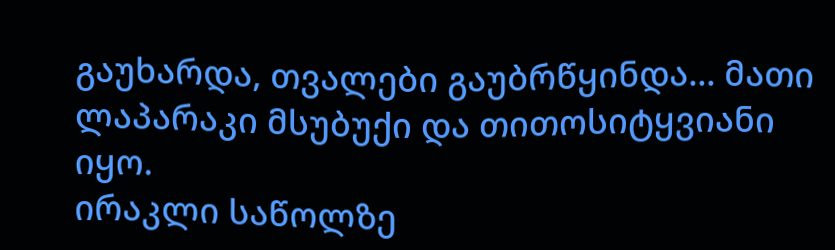გაუხარდა, თვალები გაუბრწყინდა... მათი ლაპარაკი მსუბუქი და თითოსიტყვიანი იყო.
ირაკლი საწოლზე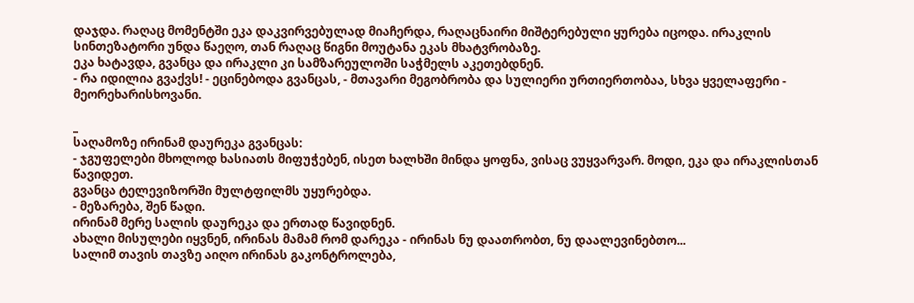დაჯდა. რაღაც მომენტში ეკა დაკვირვებულად მიაჩერდა, რაღაცნაირი მიშტერებული ყურება იცოდა. ირაკლის სინთეზატორი უნდა წაეღო, თან რაღაც წიგნი მოუტანა ეკას მხატვრობაზე.
ეკა ხატავდა, გვანცა და ირაკლი კი სამზარეულოში საჭმელს აკეთებდნენ.
- რა იდილია გვაქვს! - ეცინებოდა გვანცას, - მთავარი მეგობრობა და სულიერი ურთიერთობაა, სხვა ყველაფერი - მეორეხარისხოვანი.

_
საღამოზე ირინამ დაურეკა გვანცას:
- ჯგუფელები მხოლოდ ხასიათს მიფუჭებენ, ისეთ ხალხში მინდა ყოფნა, ვისაც ვუყვარვარ. მოდი, ეკა და ირაკლისთან წავიდეთ.
გვანცა ტელევიზორში მულტფილმს უყურებდა.
- მეზარება, შენ წადი.
ირინამ მერე სალის დაურეკა და ერთად წავიდნენ.
ახალი მისულები იყვნენ, ირინას მამამ რომ დარეკა - ირინას ნუ დაათრობთ, ნუ დაალევინებთო...
სალიმ თავის თავზე აიღო ირინას გაკონტროლება,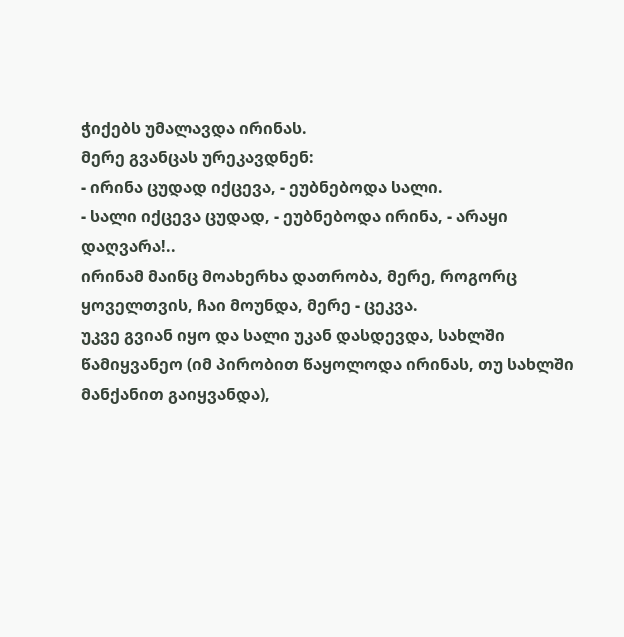ჭიქებს უმალავდა ირინას.
მერე გვანცას ურეკავდნენ:
- ირინა ცუდად იქცევა, - ეუბნებოდა სალი.
- სალი იქცევა ცუდად, - ეუბნებოდა ირინა, - არაყი დაღვარა!..
ირინამ მაინც მოახერხა დათრობა, მერე, როგორც ყოველთვის, ჩაი მოუნდა, მერე - ცეკვა.
უკვე გვიან იყო და სალი უკან დასდევდა, სახლში წამიყვანეო (იმ პირობით წაყოლოდა ირინას, თუ სახლში მანქანით გაიყვანდა),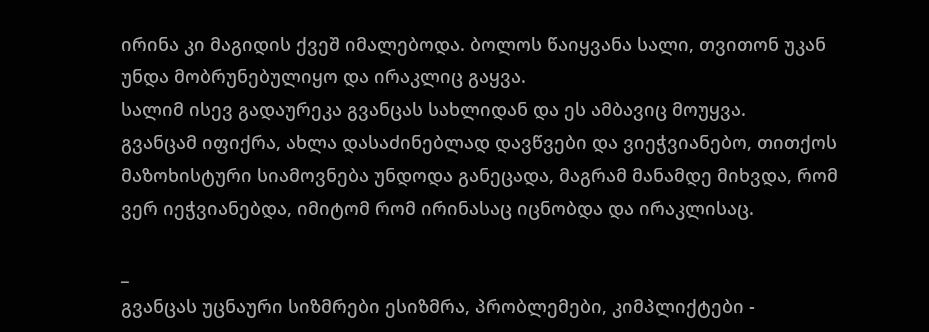ირინა კი მაგიდის ქვეშ იმალებოდა. ბოლოს წაიყვანა სალი, თვითონ უკან უნდა მობრუნებულიყო და ირაკლიც გაყვა.
სალიმ ისევ გადაურეკა გვანცას სახლიდან და ეს ამბავიც მოუყვა.
გვანცამ იფიქრა, ახლა დასაძინებლად დავწვები და ვიეჭვიანებო, თითქოს მაზოხისტური სიამოვნება უნდოდა განეცადა, მაგრამ მანამდე მიხვდა, რომ ვერ იეჭვიანებდა, იმიტომ რომ ირინასაც იცნობდა და ირაკლისაც.

_
გვანცას უცნაური სიზმრები ესიზმრა, პრობლემები, კიმპლიქტები -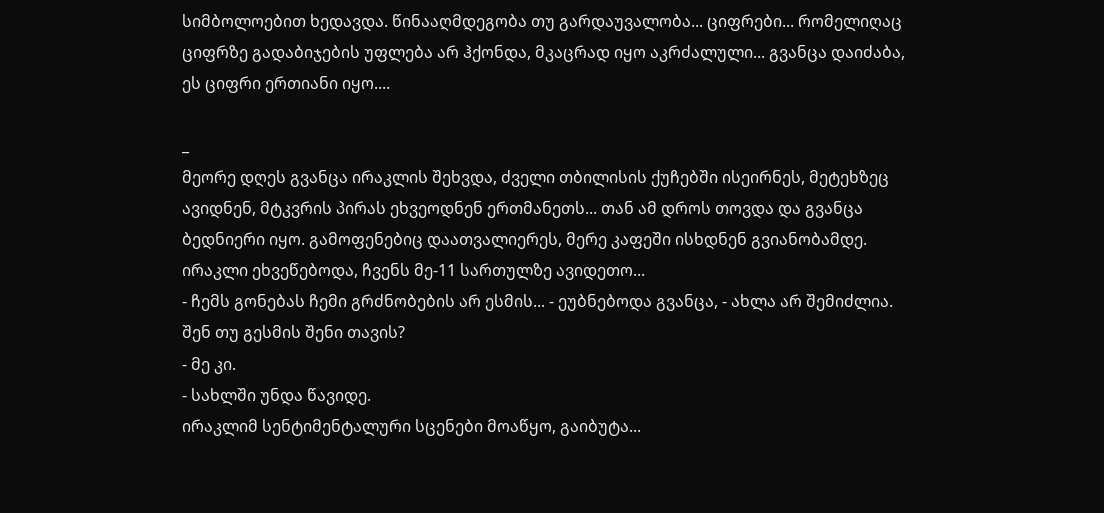სიმბოლოებით ხედავდა. წინააღმდეგობა თუ გარდაუვალობა... ციფრები... რომელიღაც ციფრზე გადაბიჯების უფლება არ ჰქონდა, მკაცრად იყო აკრძალული... გვანცა დაიძაბა, ეს ციფრი ერთიანი იყო....

_
მეორე დღეს გვანცა ირაკლის შეხვდა, ძველი თბილისის ქუჩებში ისეირნეს, მეტეხზეც ავიდნენ, მტკვრის პირას ეხვეოდნენ ერთმანეთს... თან ამ დროს თოვდა და გვანცა ბედნიერი იყო. გამოფენებიც დაათვალიერეს, მერე კაფეში ისხდნენ გვიანობამდე.
ირაკლი ეხვეწებოდა, ჩვენს მე-11 სართულზე ავიდეთო...
- ჩემს გონებას ჩემი გრძნობების არ ესმის... - ეუბნებოდა გვანცა, - ახლა არ შემიძლია. შენ თუ გესმის შენი თავის?
- მე კი.
- სახლში უნდა წავიდე.
ირაკლიმ სენტიმენტალური სცენები მოაწყო, გაიბუტა...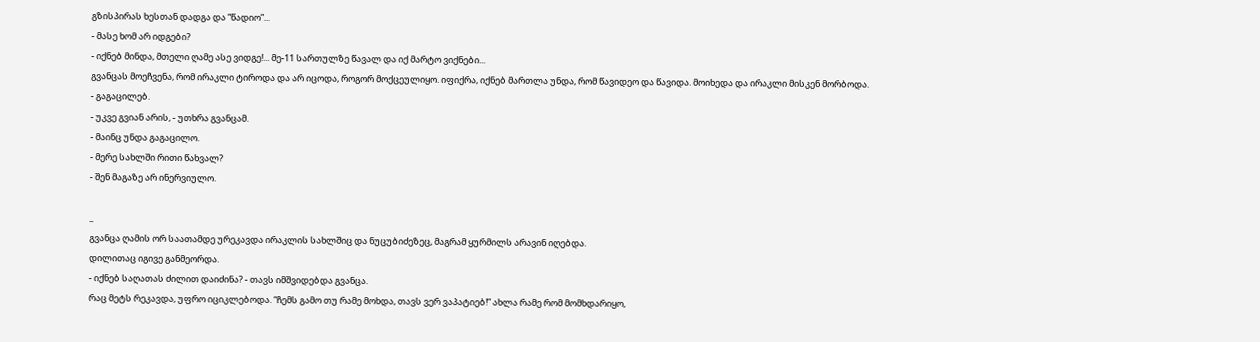გზისპირას ხესთან დადგა და “წადიო”...
- მასე ხომ არ იდგები?
- იქნებ მინდა, მთელი ღამე ასე ვიდგე!... მე-11 სართულზე წავალ და იქ მარტო ვიქნები...
გვანცას მოეჩვენა, რომ ირაკლი ტიროდა და არ იცოდა, როგორ მოქცეულიყო. იფიქრა, იქნებ მართლა უნდა, რომ წავიდეო და წავიდა. მოიხედა და ირაკლი მისკენ მორბოდა.
- გაგაცილებ.
- უკვე გვიან არის, - უთხრა გვანცამ.
- მაინც უნდა გაგაცილო.
- მერე სახლში რითი წახვალ?
- შენ მაგაზე არ ინერვიულო.

_
გვანცა ღამის ორ საათამდე ურეკავდა ირაკლის სახლშიც და ნუცუბიძეზეც, მაგრამ ყურმილს არავინ იღებდა.
დილითაც იგივე განმეორდა.
- იქნებ საღათას ძილით დაიძინა? - თავს იმშვიდებდა გვანცა.
რაც მეტს რეკავდა, უფრო იციკლებოდა. “ჩემს გამო თუ რამე მოხდა, თავს ვერ ვაპატიებ!” ახლა რამე რომ მომხდარიყო,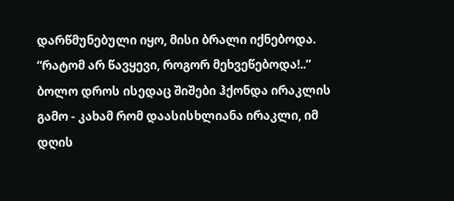დარწმუნებული იყო, მისი ბრალი იქნებოდა. “რატომ არ წავყევი, როგორ მეხვეწებოდა!..” ბოლო დროს ისედაც შიშები ჰქონდა ირაკლის გამო - კახამ რომ დაასისხლიანა ირაკლი, იმ დღის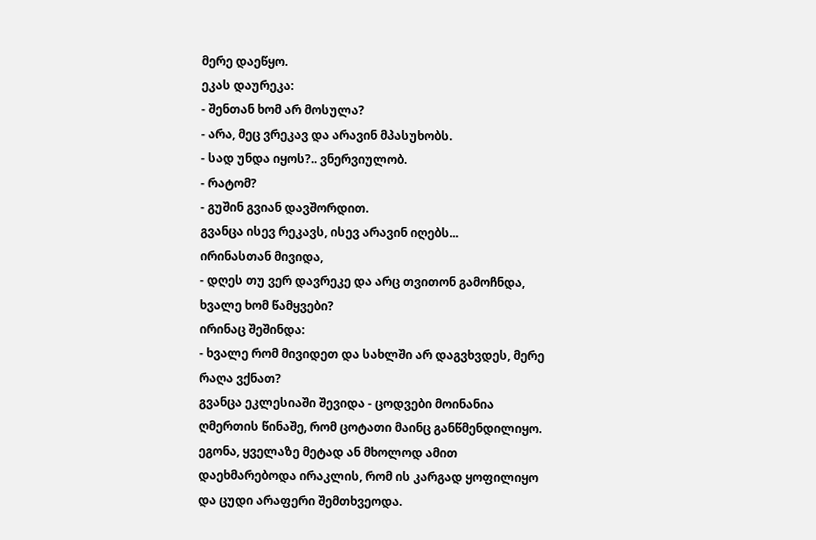მერე დაეწყო.
ეკას დაურეკა:
- შენთან ხომ არ მოსულა?
- არა, მეც ვრეკავ და არავინ მპასუხობს.
- სად უნდა იყოს?.. ვნერვიულობ.
- რატომ?
- გუშინ გვიან დავშორდით.
გვანცა ისევ რეკავს, ისევ არავინ იღებს...
ირინასთან მივიდა,
- დღეს თუ ვერ დავრეკე და არც თვითონ გამოჩნდა, ხვალე ხომ წამყვები?
ირინაც შეშინდა:
- ხვალე რომ მივიდეთ და სახლში არ დაგვხვდეს, მერე რაღა ვქნათ?
გვანცა ეკლესიაში შევიდა - ცოდვები მოინანია ღმერთის წინაშე, რომ ცოტათი მაინც განწმენდილიყო. ეგონა, ყველაზე მეტად ან მხოლოდ ამით დაეხმარებოდა ირაკლის, რომ ის კარგად ყოფილიყო და ცუდი არაფერი შემთხვეოდა.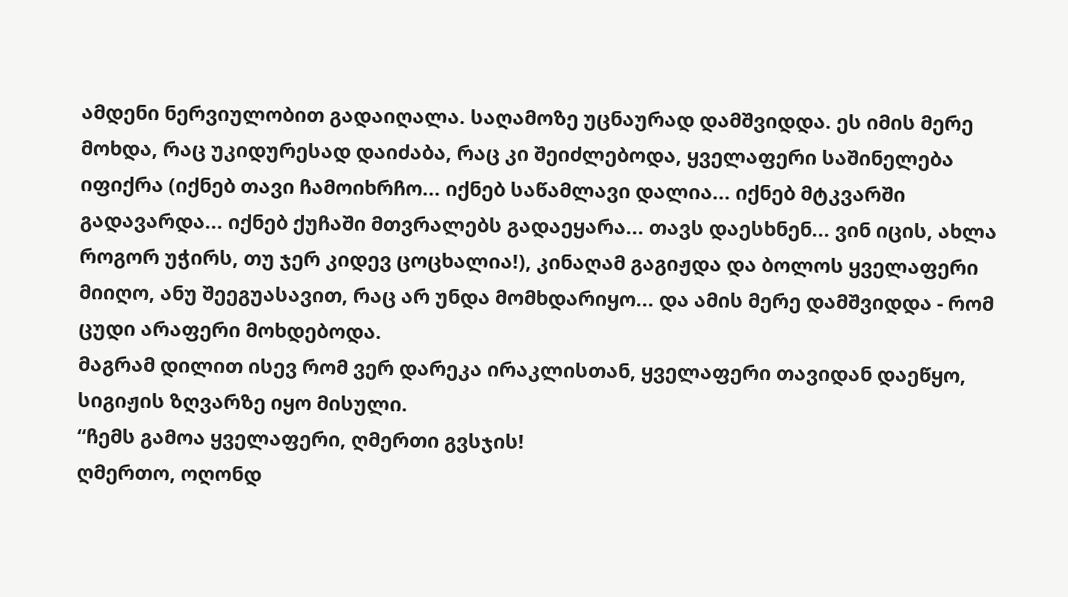ამდენი ნერვიულობით გადაიღალა. საღამოზე უცნაურად დამშვიდდა. ეს იმის მერე მოხდა, რაც უკიდურესად დაიძაბა, რაც კი შეიძლებოდა, ყველაფერი საშინელება იფიქრა (იქნებ თავი ჩამოიხრჩო... იქნებ საწამლავი დალია... იქნებ მტკვარში გადავარდა... იქნებ ქუჩაში მთვრალებს გადაეყარა... თავს დაესხნენ... ვინ იცის, ახლა როგორ უჭირს, თუ ჯერ კიდევ ცოცხალია!), კინაღამ გაგიჟდა და ბოლოს ყველაფერი მიიღო, ანუ შეეგუასავით, რაც არ უნდა მომხდარიყო... და ამის მერე დამშვიდდა - რომ ცუდი არაფერი მოხდებოდა.
მაგრამ დილით ისევ რომ ვერ დარეკა ირაკლისთან, ყველაფერი თავიდან დაეწყო, სიგიჟის ზღვარზე იყო მისული.
“ჩემს გამოა ყველაფერი, ღმერთი გვსჯის!
ღმერთო, ოღონდ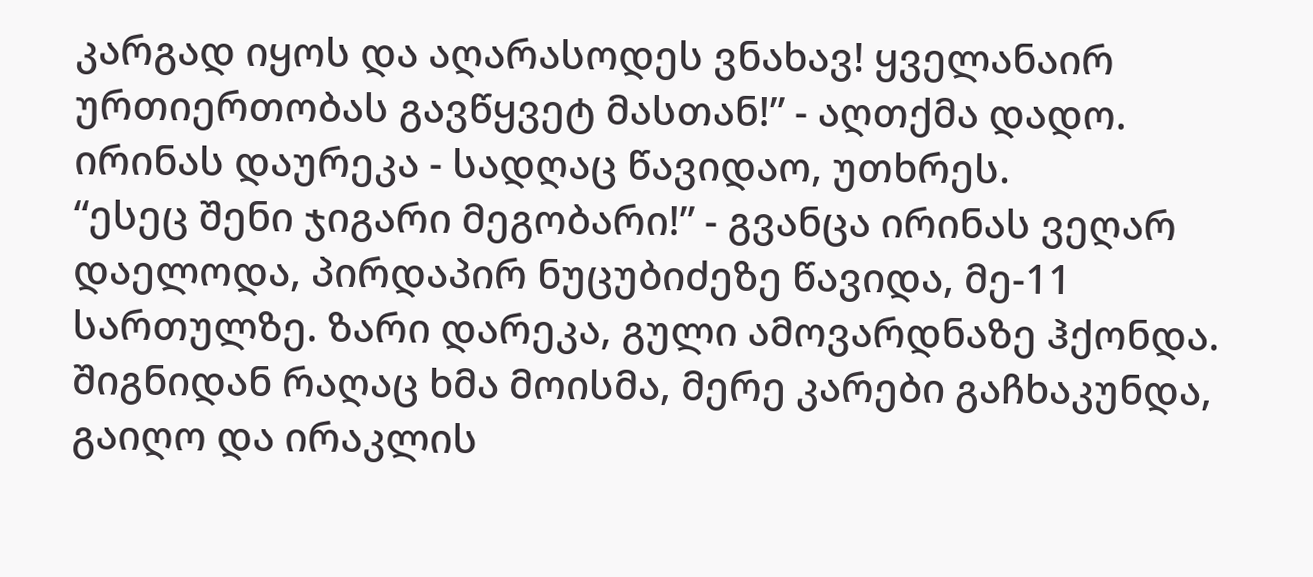კარგად იყოს და აღარასოდეს ვნახავ! ყველანაირ ურთიერთობას გავწყვეტ მასთან!” - აღთქმა დადო.
ირინას დაურეკა - სადღაც წავიდაო, უთხრეს.
“ესეც შენი ჯიგარი მეგობარი!” - გვანცა ირინას ვეღარ დაელოდა, პირდაპირ ნუცუბიძეზე წავიდა, მე-11 სართულზე. ზარი დარეკა, გული ამოვარდნაზე ჰქონდა. შიგნიდან რაღაც ხმა მოისმა, მერე კარები გაჩხაკუნდა, გაიღო და ირაკლის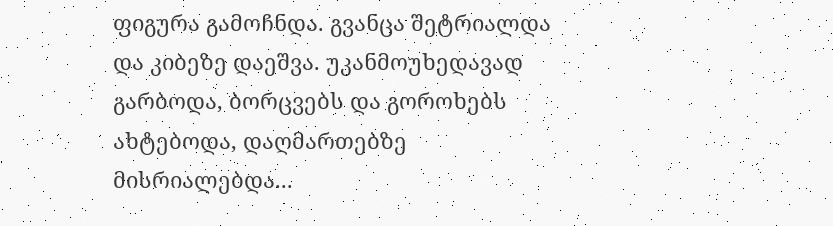ფიგურა გამოჩნდა. გვანცა შეტრიალდა და კიბეზე დაეშვა. უკანმოუხედავად გარბოდა, ბორცვებს და გოროხებს ახტებოდა, დაღმართებზე მისრიალებდა...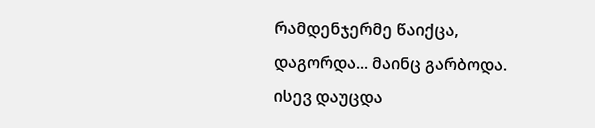რამდენჯერმე წაიქცა, დაგორდა... მაინც გარბოდა. ისევ დაუცდა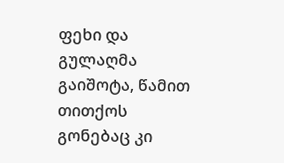ფეხი და გულაღმა გაიშოტა, წამით თითქოს გონებაც კი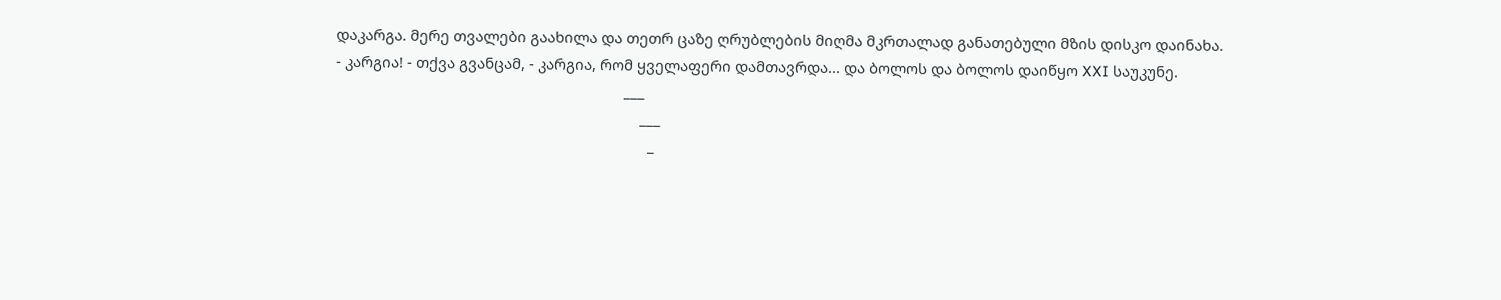დაკარგა. მერე თვალები გაახილა და თეთრ ცაზე ღრუბლების მიღმა მკრთალად განათებული მზის დისკო დაინახა.
- კარგია! - თქვა გვანცამ, - კარგია, რომ ყველაფერი დამთავრდა... და ბოლოს და ბოლოს დაიწყო XXI საუკუნე.
                                                                        ___
                                                                            ___
                                                                              _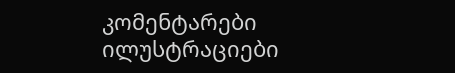კომენტარები ილუსტრაციები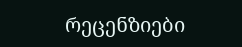რეცენზიები